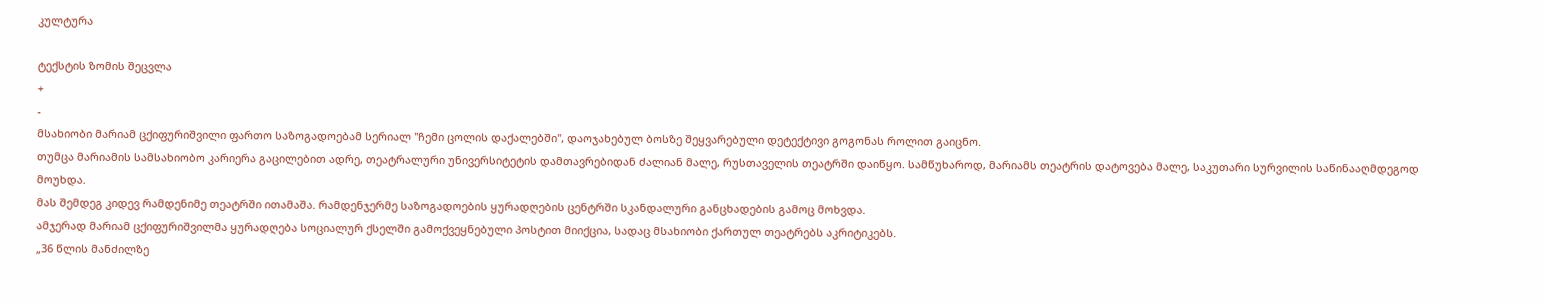კულტურა

ტექსტის ზომის შეცვლა
+
-
მსახიობი მარიამ ცქიფურიშვილი ფართო საზოგადოებამ სერიალ "ჩემი ცოლის დაქალებში", დაოჯახებულ ბოსზე შეყვარებული დეტექტივი გოგონას როლით გაიცნო.
თუმცა მარიამის სამსახიობო კარიერა გაცილებით ადრე, თეატრალური უნივერსიტეტის დამთავრებიდან ძალიან მალე, რუსთაველის თეატრში დაიწყო. სამწუხაროდ, მარიამს თეატრის დატოვება მალე, საკუთარი სურვილის საწინააღმდეგოდ მოუხდა.
მას შემდეგ კიდევ რამდენიმე თეატრში ითამაშა. რამდენჯერმე საზოგადოების ყურადღების ცენტრში სკანდალური განცხადების გამოც მოხვდა.
ამჯერად მარიამ ცქიფურიშვილმა ყურადღება სოციალურ ქსელში გამოქვეყნებული პოსტით მიიქცია, სადაც მსახიობი ქართულ თეატრებს აკრიტიკებს.
„36 წლის მანძილზე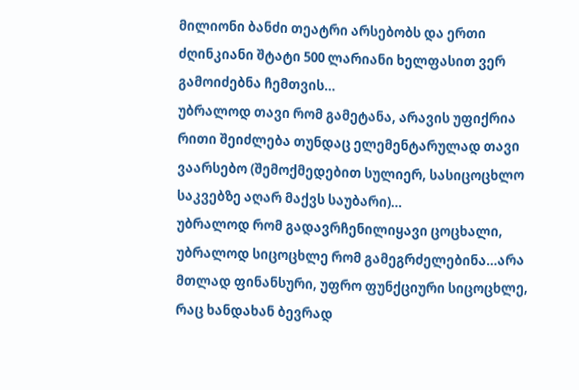მილიონი ბანძი თეატრი არსებობს და ერთი ძღინკიანი შტატი 500 ლარიანი ხელფასით ვერ გამოიძებნა ჩემთვის…
უბრალოდ თავი რომ გამეტანა, არავის უფიქრია რითი შეიძლება თუნდაც ელემენტარულად თავი ვაარსებო (შემოქმედებით სულიერ, სასიცოცხლო საკვებზე აღარ მაქვს საუბარი)…
უბრალოდ რომ გადავრჩენილიყავი ცოცხალი, უბრალოდ სიცოცხლე რომ გამეგრძელებინა…არა მთლად ფინანსური, უფრო ფუნქციური სიცოცხლე, რაც ხანდახან ბევრად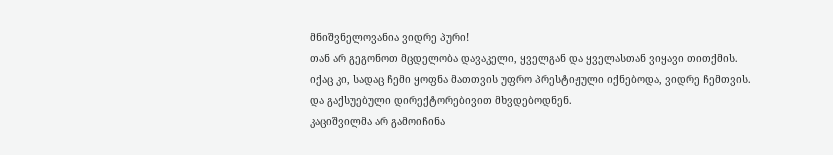მნიშვნელოვანია ვიდრე პური!
თან არ გეგონოთ მცდელობა დავაკელი, ყველგან და ყველასთან ვიყავი თითქმის.
იქაც კი, სადაც ჩემი ყოფნა მათთვის უფრო პრესტიჟული იქნებოდა, ვიდრე ჩემთვის.
და გაქსუებული დირექტორებივით მხვდებოდნენ.
კაციშვილმა არ გამოიჩინა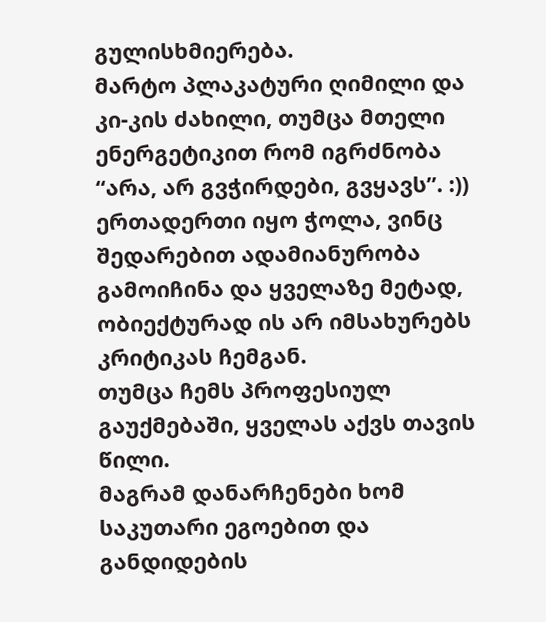გულისხმიერება.
მარტო პლაკატური ღიმილი და კი-კის ძახილი, თუმცა მთელი ენერგეტიკით რომ იგრძნობა “არა, არ გვჭირდები, გვყავს”. :))
ერთადერთი იყო ჭოლა, ვინც შედარებით ადამიანურობა გამოიჩინა და ყველაზე მეტად, ობიექტურად ის არ იმსახურებს კრიტიკას ჩემგან.
თუმცა ჩემს პროფესიულ გაუქმებაში, ყველას აქვს თავის წილი.
მაგრამ დანარჩენები ხომ საკუთარი ეგოებით და განდიდების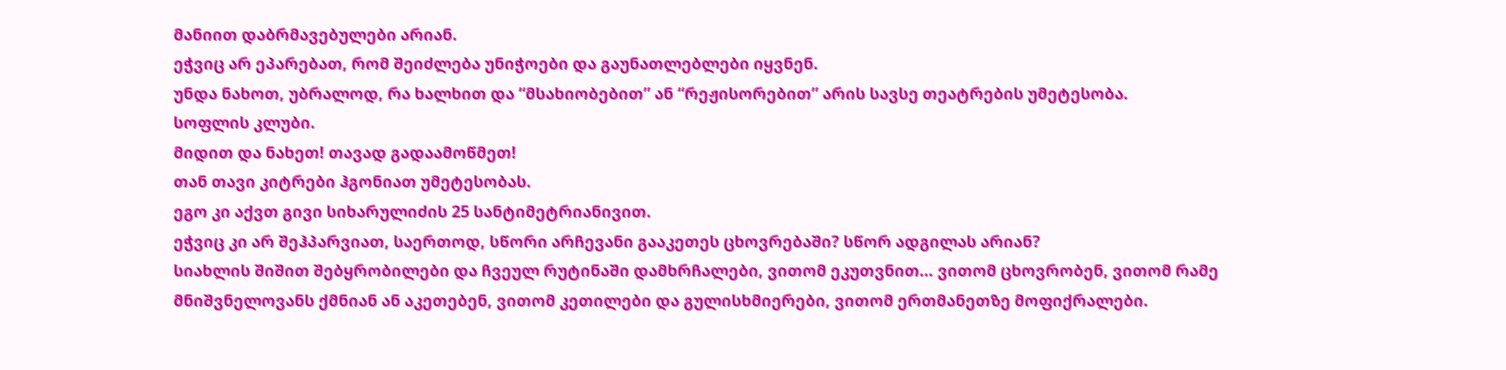მანიით დაბრმავებულები არიან.
ეჭვიც არ ეპარებათ, რომ შეიძლება უნიჭოები და გაუნათლებლები იყვნენ.
უნდა ნახოთ, უბრალოდ, რა ხალხით და “მსახიობებით” ან “რეჟისორებით” არის სავსე თეატრების უმეტესობა.
სოფლის კლუბი.
მიდით და ნახეთ! თავად გადაამოწმეთ!
თან თავი კიტრები ჰგონიათ უმეტესობას.
ეგო კი აქვთ გივი სიხარულიძის 25 სანტიმეტრიანივით.
ეჭვიც კი არ შეჰპარვიათ, საერთოდ, სწორი არჩევანი გააკეთეს ცხოვრებაში? სწორ ადგილას არიან?
სიახლის შიშით შებყრობილები და ჩვეულ რუტინაში დამხრჩალები, ვითომ ეკუთვნით… ვითომ ცხოვრობენ, ვითომ რამე მნიშვნელოვანს ქმნიან ან აკეთებენ, ვითომ კეთილები და გულისხმიერები, ვითომ ერთმანეთზე მოფიქრალები.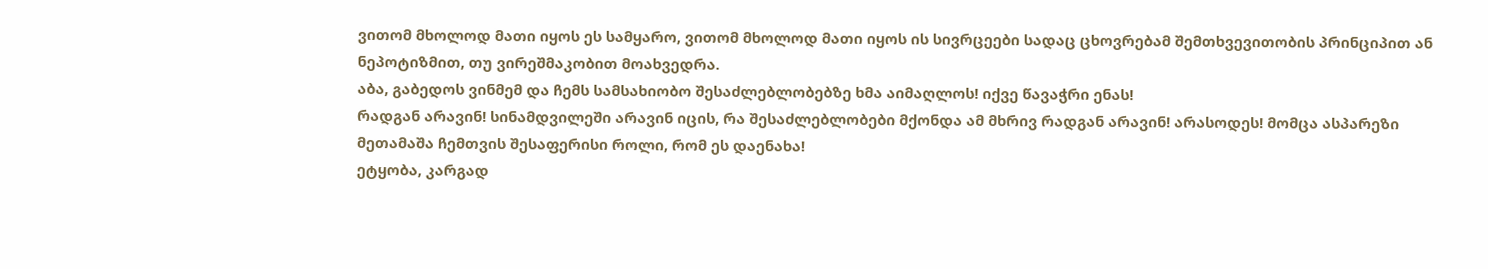ვითომ მხოლოდ მათი იყოს ეს სამყარო, ვითომ მხოლოდ მათი იყოს ის სივრცეები სადაც ცხოვრებამ შემთხვევითობის პრინციპით ან ნეპოტიზმით, თუ ვირეშმაკობით მოახვედრა.
აბა, გაბედოს ვინმემ და ჩემს სამსახიობო შესაძლებლობებზე ხმა აიმაღლოს! იქვე წავაჭრი ენას!
რადგან არავინ! სინამდვილეში არავინ იცის, რა შესაძლებლობები მქონდა ამ მხრივ რადგან არავინ! არასოდეს! მომცა ასპარეზი მეთამაშა ჩემთვის შესაფერისი როლი, რომ ეს დაენახა!
ეტყობა, კარგად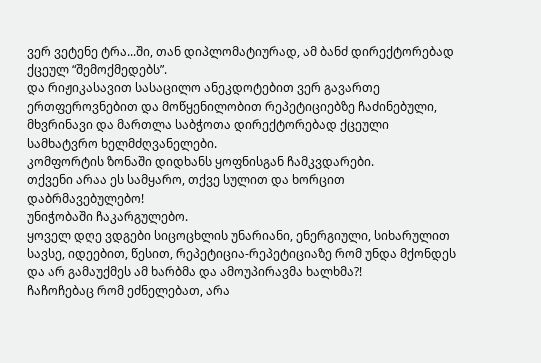ვერ ვეტენე ტრა...ში, თან დიპლომატიურად, ამ ბანძ დირექტორებად ქცეულ “შემოქმედებს”.
და რიჟიკასავით სასაცილო ანეკდოტებით ვერ გავართე ერთფეროვნებით და მოწყენილობით რეპეტიციებზე ჩაძინებული, მხვრინავი და მართლა საბჭოთა დირექტორებად ქცეული სამხატვრო ხელმძღვანელები.
კომფორტის ზონაში დიდხანს ყოფნისგან ჩამკვდარები.
თქვენი არაა ეს სამყარო, თქვე სულით და ხორცით დაბრმავებულებო!
უნიჭობაში ჩაკარგულებო.
ყოველ დღე ვდგები სიცოცხლის უნარიანი, ენერგიული, სიხარულით სავსე, იდეებით, წესით, რეპეტიცია-რეპეტიციაზე რომ უნდა მქონდეს და არ გამაუქმეს ამ ხარბმა და ამოუპირავმა ხალხმა?!
ჩაჩოჩებაც რომ ეძნელებათ, არა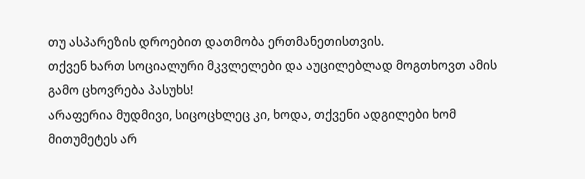თუ ასპარეზის დროებით დათმობა ერთმანეთისთვის.
თქვენ ხართ სოციალური მკვლელები და აუცილებლად მოგთხოვთ ამის გამო ცხოვრება პასუხს!
არაფერია მუდმივი, სიცოცხლეც კი, ხოდა, თქვენი ადგილები ხომ მითუმეტეს არ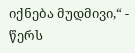იქნება მუდმივი,“ - წერს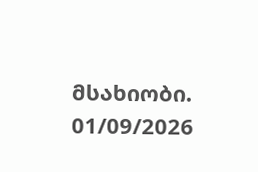მსახიობი.
01/09/2026